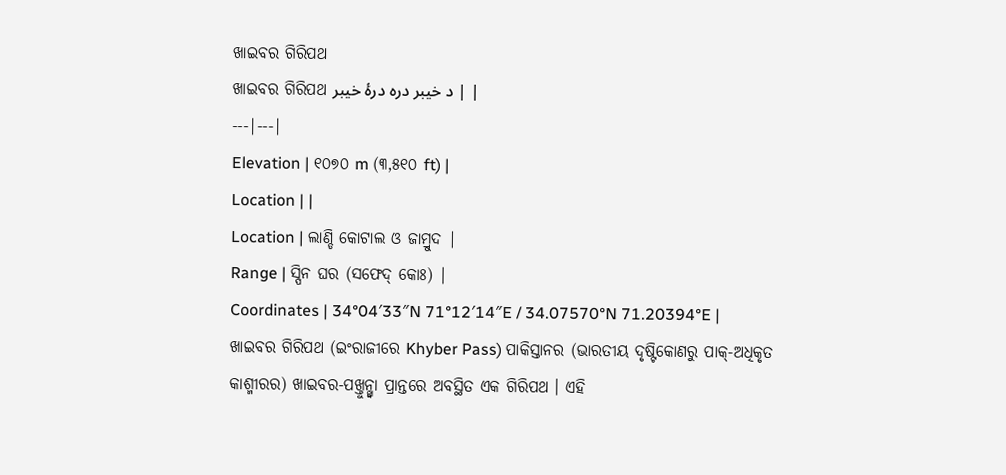ଖାଇବର ଗିରିପଥ
ଖାଇବର ଗିରିପଥ د خیبر درہ درۂ خیبر | |
---|---|
Elevation | ୧୦୭୦ m (୩,୫୧୦ ft) |
Location | |
Location | ଲାଣ୍ଡି କୋଟାଲ ଓ ଜାମ୍ରୁଦ |
Range | ସ୍ପିନ ଘର (ସଫେଦ୍ କୋଃ) |
Coordinates | 34°04′33″N 71°12′14″E / 34.07570°N 71.20394°E |
ଖାଇବର ଗିରିପଥ (ଇଂରାଜୀରେ Khyber Pass) ପାକିସ୍ତାନର (ଭାରତୀୟ ଦୃଷ୍ଟିକୋଣରୁ ପାକ୍-ଅଧିକୃତ କାଶ୍ମୀରର) ଖାଇବର-ପଖ୍ତୁନ୍ଖ୍ୱା ପ୍ରାନ୍ତରେ ଅବସ୍ଥିତ ଏକ ଗିରିପଥ । ଏହି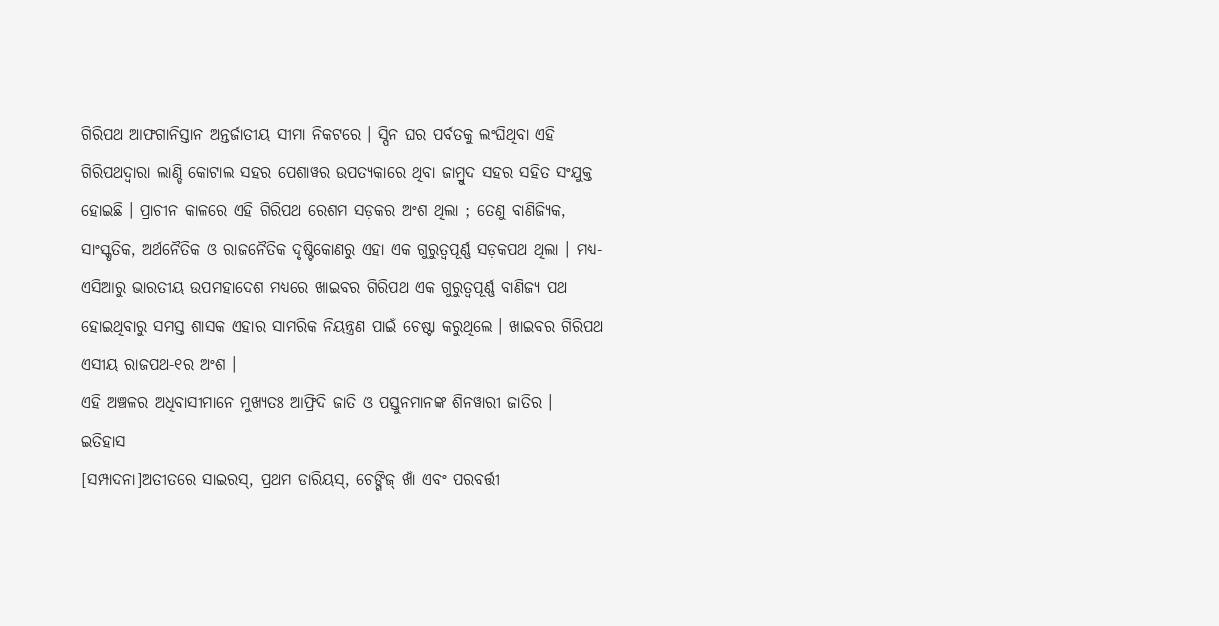ଗିରିପଥ ଆଫଗାନିସ୍ତାନ ଅନ୍ତର୍ଜାତୀୟ ସୀମା ନିକଟରେ । ସ୍ପିନ ଘର ପର୍ବତକୁ ଲଂଘିଥିବା ଏହି ଗିରିପଥଦ୍ୱାରା ଲାଣ୍ଡି କୋଟାଲ ସହର ପେଶାୱର ଉପତ୍ୟକାରେ ଥିବା ଜାମ୍ରୁଦ ସହର ସହିତ ସଂଯୁକ୍ତ ହୋଇଛି । ପ୍ରାଚୀନ କାଳରେ ଏହି ଗିରିପଥ ରେଶମ ସଡ଼କର ଅଂଶ ଥିଲା ; ତେଣୁ ବାଣିଜ୍ୟିକ, ସାଂସ୍କୃତିକ, ଅର୍ଥନୈତିକ ଓ ରାଜନୈତିକ ଦୃଷ୍ଟିକୋଣରୁ ଏହା ଏକ ଗୁରୁତ୍ୱପୂର୍ଣ୍ଣ ସଡ଼କପଥ ଥିଲା । ମଧ୍ୟ-ଏସିଆରୁ ଭାରତୀୟ ଉପମହାଦେଶ ମଧ୍ୟରେ ଖାଇବର ଗିରିପଥ ଏକ ଗୁରୁତ୍ୱପୂର୍ଣ୍ଣ ବାଣିଜ୍ୟ ପଥ ହୋଇଥିବାରୁ ସମସ୍ତ ଶାସକ ଏହାର ସାମରିକ ନିୟନ୍ତ୍ରଣ ପାଇଁ ଚେଷ୍ଟା କରୁଥିଲେ । ଖାଇବର ଗିରିପଥ ଏସୀୟ ରାଜପଥ-୧ର ଅଂଶ ।
ଏହି ଅଞ୍ଚଳର ଅଧିବାସୀମାନେ ମୁଖ୍ୟତଃ ଆଫ୍ରିଦି ଜାତି ଓ ପସ୍ତୁନମାନଙ୍କ ଶିନୱାରୀ ଜାତିର ।
ଇତିହାସ
[ସମ୍ପାଦନା]ଅତୀତରେ ସାଇରସ୍, ପ୍ରଥମ ଡାରିୟସ୍, ଚେଙ୍ଗିଜ୍ ଖାଁ ଏବଂ ପରବର୍ତ୍ତୀ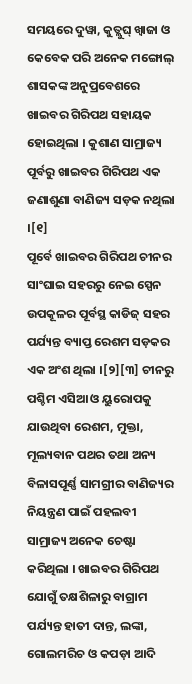ସମୟରେ ଦୁୱା, କୁତ୍ଲୁଘ୍ ଖ୍ୱାଜା ଓ କେବେକ ପରି ଅନେକ ମଙ୍ଗୋଲ୍ ଶାସକଙ୍କ ଅନୁପ୍ରବେଶରେ ଖାଇବର ଗିରିପଥ ସହାୟକ ହୋଇଥିଲା । କୁଶାଣ ସାମ୍ରାଜ୍ୟ ପୂର୍ବରୁ ଖାଇବର ଗିରିପଥ ଏକ ଜଣାଶୁଣା ବାଣିଜ୍ୟ ସଡ଼କ ନଥିଲା ।[୧]
ପୂର୍ବେ ଖାଇବର ଗିରିପଥ ଚୀନର ସାଂଘାଇ ସହରରୁ ନେଇ ସ୍ପେନ ଉପକୂଳର ପୂର୍ବସ୍ଥ କାଡିଜ୍ ସହର ପର୍ଯ୍ୟନ୍ତ ବ୍ୟାପ୍ତ ରେଶମ ସଡ଼କର ଏକ ଅଂଶ ଥିଲା ।[୨][୩] ଚୀନରୁ ପଶ୍ଚିମ ଏସିଆ ଓ ୟୁରୋପକୁ ଯାଉଥିବା ରେଶମ, ମୁକ୍ତା, ମୂଲ୍ୟବାନ ପଥର ତଥା ଅନ୍ୟ ବିଳାସପୂର୍ଣ୍ଣ ସାମଗ୍ରୀର ବାଣିଜ୍ୟର ନିୟନ୍ତ୍ରଣ ପାଇଁ ପହଲବୀ ସାମ୍ରାଜ୍ୟ ଅନେକ ଚେଷ୍ଟା କରିଥିଲା । ଖାଇବର ଗିରିପଥ ଯୋଗୁଁ ତକ୍ଷଶିଳାରୁ ବାଗ୍ରାମ ପର୍ଯ୍ୟନ୍ତ ହାତୀ ଦାନ୍ତ, ଲଙ୍କା, ଗୋଲମରିଚ ଓ କପଡ଼ା ଆଦି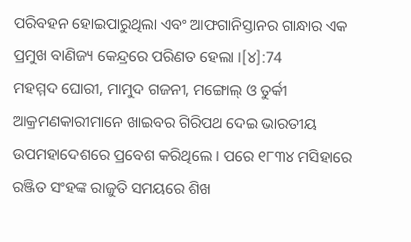ପରିବହନ ହୋଇପାରୁଥିଲା ଏବଂ ଆଫଗାନିସ୍ତାନର ଗାନ୍ଧାର ଏକ ପ୍ରମୁଖ ବାଣିଜ୍ୟ କେନ୍ଦ୍ରରେ ପରିଣତ ହେଲା ।[୪]:74
ମହମ୍ମଦ ଘୋରୀ, ମାମୁଦ ଗଜନୀ, ମଙ୍ଗୋଲ୍ ଓ ତୁର୍କୀ ଆକ୍ରମଣକାରୀମାନେ ଖାଇବର ଗିରିପଥ ଦେଇ ଭାରତୀୟ ଉପମହାଦେଶରେ ପ୍ରବେଶ କରିଥିଲେ । ପରେ ୧୮୩୪ ମସିହାରେ ରଞ୍ଜିତ ସଂହଙ୍କ ରାଜୁତି ସମୟରେ ଶିଖ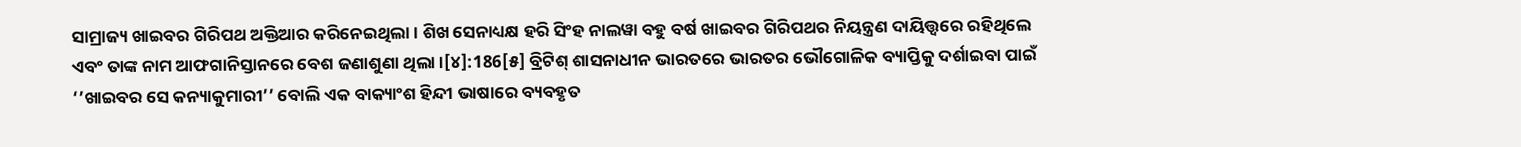ସାମ୍ରାଜ୍ୟ ଖାଇବର ଗିରିପଥ ଅକ୍ତିଆର କରିନେଇଥିଲା । ଶିଖ ସେନାଧ୍ୟକ୍ଷ ହରି ସିଂହ ନାଲୱା ବହୁ ବର୍ଷ ଖାଇବର ଗିରିପଥର ନିୟନ୍ତ୍ରଣ ଦାୟିତ୍ତ୍ୱରେ ରହିଥିଲେ ଏବଂ ତାଙ୍କ ନାମ ଆଫଗାନିସ୍ତାନରେ ବେଶ ଜଣାଶୁଣା ଥିଲା ।[୪]:186[୫] ବ୍ରିଟିଶ୍ ଶାସନାଧୀନ ଭାରତରେ ଭାରତର ଭୌଗୋଳିକ ବ୍ୟାପ୍ତିକୁ ଦର୍ଶାଇବା ପାଇଁ ‘’ଖାଇବର ସେ କନ୍ୟାକୁମାରୀ’’ ବୋଲି ଏକ ବାକ୍ୟାଂଶ ହିନ୍ଦୀ ଭାଷାରେ ବ୍ୟବହୃତ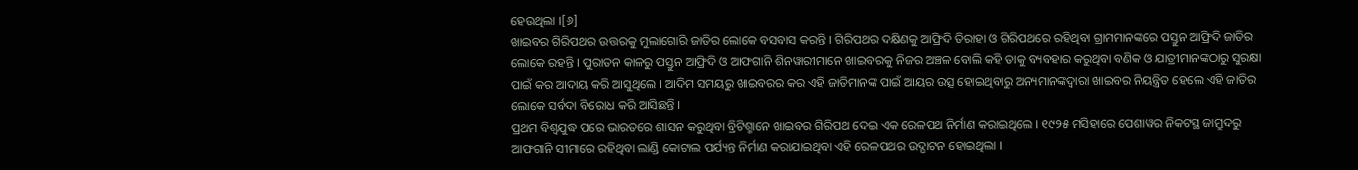ହେଉଥିଲା ।[୬]
ଖାଇବର ଗିରିପଥର ଉତ୍ତରକୁ ମୁଲାଗୋରି ଜାତିର ଲୋକେ ବସବାସ କରନ୍ତି । ଗିରିପଥର ଦକ୍ଷିଣକୁ ଆଫ୍ରିଦି ତିରାହା ଓ ଗିରିପଥରେ ରହିଥିବା ଗ୍ରାମମାନଙ୍କରେ ପସ୍ତୁନ ଆଫ୍ରିଦି ଜାତିର ଲୋକେ ରହନ୍ତି । ପୁରାତନ କାଳରୁ ପସ୍ତୁନ ଆଫ୍ରିଦି ଓ ଆଫଗାନି ଶିନୱାରୀମାନେ ଖାଇବରକୁ ନିଜର ଅଞ୍ଚଳ ବୋଲି କହି ତାକୁ ବ୍ୟବହାର କରୁଥିବା ବଣିକ ଓ ଯାତ୍ରୀମାନଙ୍କଠାରୁ ସୁରକ୍ଷା ପାଇଁ କର ଆଦାୟ କରି ଆସୁଥିଲେ । ଆଦିମ ସମୟରୁ ଖାଇବରର କର ଏହି ଜାତିମାନଙ୍କ ପାଇଁ ଆୟର ଉତ୍ସ ହୋଇଥିବାରୁ ଅନ୍ୟମାନଙ୍କଦ୍ୱାରା ଖାଇବର ନିୟନ୍ତ୍ରିତ ହେଲେ ଏହି ଜାତିର ଲୋକେ ସର୍ବଦା ବିରୋଧ କରି ଆସିଛନ୍ତି ।
ପ୍ରଥମ ବିଶ୍ୱଯୁଦ୍ଧ ପରେ ଭାରତରେ ଶାସନ କରୁଥିବା ବ୍ରିଟିଶ୍ମାନେ ଖାଇବର ଗିରିପଥ ଦେଇ ଏକ ରେଳପଥ ନିର୍ମାଣ କରାଇଥିଲେ । ୧୯୨୫ ମସିହାରେ ପେଶାୱର ନିକଟସ୍ଥ ଜାମ୍ରୁଦରୁ ଆଫଗାନି ସୀମାରେ ରହିଥିବା ଲାଣ୍ଡି କୋଟାଲ ପର୍ଯ୍ୟନ୍ତ ନିର୍ମାଣ କରାଯାଇଥିବା ଏହି ରେଳପଥର ଉଦ୍ଘାଟନ ହୋଇଥିଲା ।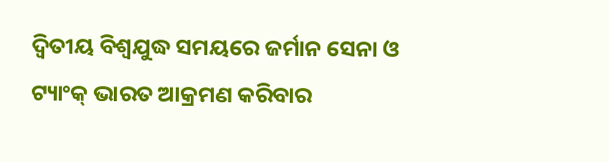ଦ୍ୱିତୀୟ ବିଶ୍ୱଯୁଦ୍ଧ ସମୟରେ ଜର୍ମାନ ସେନା ଓ ଟ୍ୟାଂକ୍ ଭାରତ ଆକ୍ରମଣ କରିବାର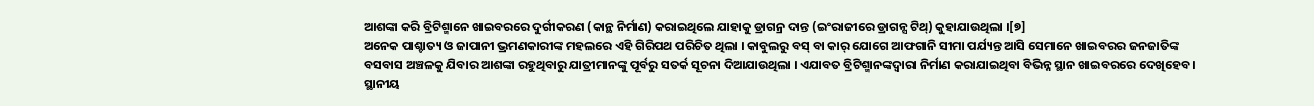ଆଶଙ୍କା କରି ବ୍ରିଟିଶ୍ମାନେ ଖାଇବରରେ ଦୁର୍ଗୀକରଣ (କାନ୍ଥ ନିର୍ମାଣ) କରାଇଥିଲେ ଯାହାକୁ ଡ୍ରାଗନ୍ର ଦାନ୍ତ (ଇଂରାଜୀରେ ଡ୍ରାଗନ୍ସ ଟିଥ୍) କୁହାଯାଉଥିଲା ।[୭]
ଅନେକ ପାଶ୍ଚାତ୍ୟ ଓ ଜାପାନୀ ଭ୍ରମଣକାରୀଙ୍କ ମହଲରେ ଏହି ଗିରିପଥ ପରିଚିତ ଥିଲା । କାବୁଲରୁ ବସ୍ ବା କାର୍ ଯୋଗେ ଆଫଗାନି ସୀମା ପର୍ଯ୍ୟନ୍ତ ଆସି ସେମାନେ ଖାଇବରର ଜନଜାତିଙ୍କ ବସବାସ ଅଞ୍ଚଳକୁ ଯିବାର ଆଶଙ୍କା ରହୁଥିବାରୁ ଯାତ୍ରୀମାନଙ୍କୁ ପୂର୍ବରୁ ସତର୍କ ସୂଚନା ଦିଆଯାଉଥିଲା । ଏଯାବତ ବ୍ରିଟିଶ୍ମାନଙ୍କଦ୍ୱାରା ନିର୍ମାଣ କରାଯାଇଥିବା ବିଭିନ୍ନ ସ୍ଥାନ ଖାଇବରରେ ଦେଖିହେବ । ସ୍ଥାନୀୟ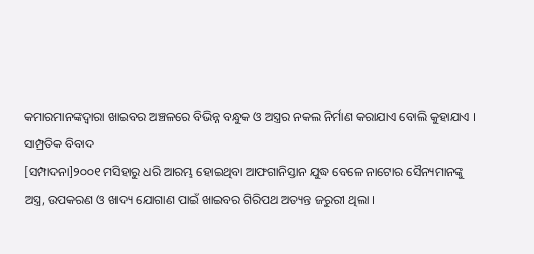କମାରମାନଙ୍କଦ୍ୱାରା ଖାଇବର ଅଞ୍ଚଳରେ ବିଭିନ୍ନ ବନ୍ଧୁକ ଓ ଅସ୍ତ୍ରର ନକଲ ନିର୍ମାଣ କରାଯାଏ ବୋଲି କୁହାଯାଏ ।
ସାମ୍ପ୍ରତିକ ବିବାଦ
[ସମ୍ପାଦନା]୨୦୦୧ ମସିହାରୁ ଧରି ଆରମ୍ଭ ହୋଇଥିବା ଆଫଗାନିସ୍ତାନ ଯୁଦ୍ଧ ବେଳେ ନାଟୋର ସୈନ୍ୟମାନଙ୍କୁ ଅସ୍ତ୍ର, ଉପକରଣ ଓ ଖାଦ୍ୟ ଯୋଗାଣ ପାଇଁ ଖାଇବର ଗିରିପଥ ଅତ୍ୟନ୍ତ ଜରୁରୀ ଥିଲା ।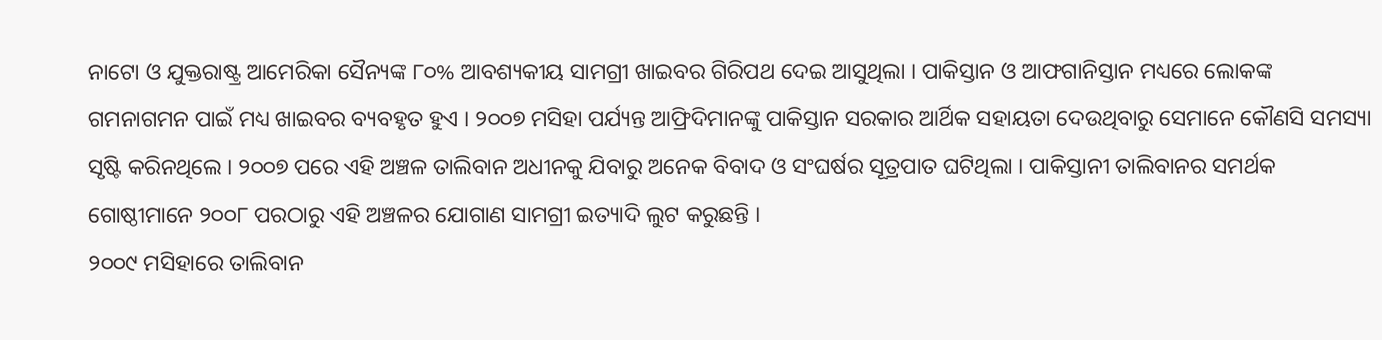ନାଟୋ ଓ ଯୁକ୍ତରାଷ୍ଟ୍ର ଆମେରିକା ସୈନ୍ୟଙ୍କ ୮୦% ଆବଶ୍ୟକୀୟ ସାମଗ୍ରୀ ଖାଇବର ଗିରିପଥ ଦେଇ ଆସୁଥିଲା । ପାକିସ୍ତାନ ଓ ଆଫଗାନିସ୍ତାନ ମଧ୍ୟରେ ଲୋକଙ୍କ ଗମନାଗମନ ପାଇଁ ମଧ୍ୟ ଖାଇବର ବ୍ୟବହୃତ ହୁଏ । ୨୦୦୭ ମସିହା ପର୍ଯ୍ୟନ୍ତ ଆଫ୍ରିଦିମାନଙ୍କୁ ପାକିସ୍ତାନ ସରକାର ଆର୍ଥିକ ସହାୟତା ଦେଉଥିବାରୁ ସେମାନେ କୌଣସି ସମସ୍ୟା ସୃଷ୍ଟି କରିନଥିଲେ । ୨୦୦୭ ପରେ ଏହି ଅଞ୍ଚଳ ତାଲିବାନ ଅଧୀନକୁ ଯିବାରୁ ଅନେକ ବିବାଦ ଓ ସଂଘର୍ଷର ସୂତ୍ରପାତ ଘଟିଥିଲା । ପାକିସ୍ତାନୀ ତାଲିବାନର ସମର୍ଥକ ଗୋଷ୍ଠୀମାନେ ୨୦୦୮ ପରଠାରୁ ଏହି ଅଞ୍ଚଳର ଯୋଗାଣ ସାମଗ୍ରୀ ଇତ୍ୟାଦି ଲୁଟ କରୁଛନ୍ତି ।
୨୦୦୯ ମସିହାରେ ତାଲିବାନ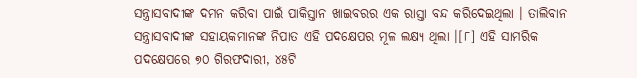ସନ୍ତ୍ରାସବାଦୀଙ୍କ ଦମନ କରିବା ପାଇଁ ପାକିସ୍ତାନ ଖାଇବରର ଏକ ରାସ୍ତା ବନ୍ଦ କରିଦେଇଥିଲା । ତାଲିବାନ ସନ୍ତ୍ରାସବାଦୀଙ୍କ ସହାୟକମାନଙ୍କ ନିପାତ ଏହି ପଦକ୍ଷେପର ମୂଳ ଲକ୍ଷ୍ୟ ଥିଲା ।[୮] ଏହି ସାମରିକ ପଦକ୍ଷେପରେ ୭୦ ଗିରଫଦାରୀ, ୪୫ଟି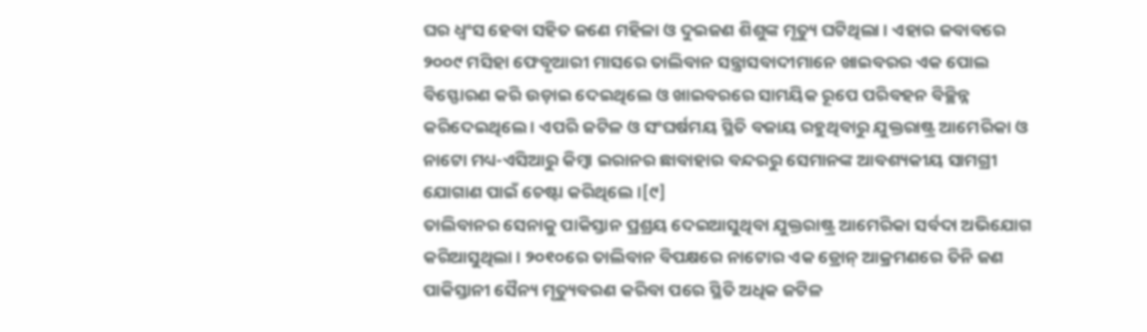ଘର ଧ୍ୱଂସ ହେବା ସହିତ ଜଣେ ମହିଳା ଓ ଦୁଇଜଣ ଶିଶୁଙ୍କ ମୃତ୍ୟୁ ଘଟିଥିଲା । ଏହାର ଜବାବରେ ୨୦୦୯ ମସିହା ଫେବୃଆରୀ ମାସରେ ତାଲିବାନ ସନ୍ତ୍ରାସବାଦୀମାନେ ଖାଇବରର ଏକ ପୋଲ ବିସ୍ଫୋରଣ କରି ଉଡ଼ାଇ ଦେଇଥିଲେ ଓ ଖାଇବରରେ ସାମୟିକ ରୂପେ ପରିବହନ ବିଚ୍ଛିନ୍ନ କରିଦେଇଥିଲେ । ଏପରି ଜଟିଳ ଓ ସଂଘର୍ଷମୟ ସ୍ଥିତି ବଜାୟ ରହୁଥିବାରୁ ଯୁକ୍ତରାଷ୍ଟ୍ର ଆମେରିକା ଓ ନାଟୋ ମଧ୍ୟ-ଏସିଆରୁ କିମ୍ବା ଇରାନର ଛାବାହାର ବନ୍ଦରରୁ ସେମାନଙ୍କ ଆବଶ୍ୟକୀୟ ସାମଗ୍ରୀ ଯୋଗାଣ ପାଇଁ ଚେଷ୍ଟା କରିଥିଲେ ।[୯]
ତାଲିବାନର ସେନାକୁ ପାକିସ୍ତାନ ପ୍ରଶ୍ରୟ ଦେଇଆସୁଥିବା ଯୁକ୍ତରାଷ୍ଟ୍ର ଆମେରିକା ସର୍ବଦା ଅଭିଯୋଗ କରିଆସୁଥିଲା । ୨୦୧୦ରେ ତାଲିବାନ ବିପକ୍ଷରେ ନାଟୋର ଏକ ଡ୍ରୋନ୍ ଆକ୍ରମଣରେ ତିନି ଜଣ ପାକିସ୍ତାନୀ ସୈନ୍ୟ ମୃତ୍ୟୁବରଣ କରିବା ପରେ ସ୍ଥିତି ଅଧିକ ଜଟିଳ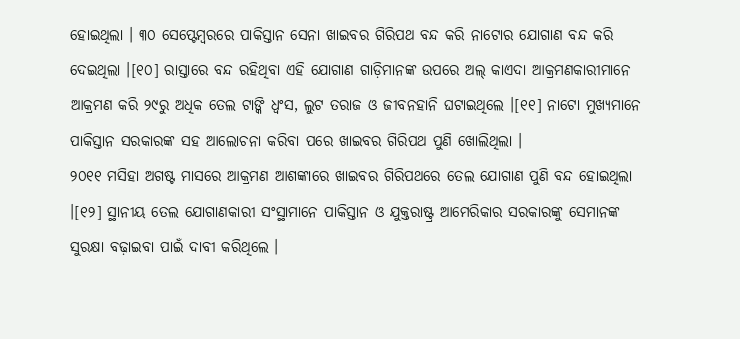ହୋଇଥିଲା । ୩୦ ସେପ୍ଟେମ୍ବରରେ ପାକିସ୍ତାନ ସେନା ଖାଇବର ଗିରିପଥ ବନ୍ଦ କରି ନାଟୋର ଯୋଗାଣ ବନ୍ଦ କରି ଦେଇଥିଲା ।[୧୦] ରାସ୍ତାରେ ବନ୍ଦ ରହିଥିବା ଏହି ଯୋଗାଣ ଗାଡ଼ିମାନଙ୍କ ଉପରେ ଅଲ୍ କାଏଦା ଆକ୍ରମଣକାରୀମାନେ ଆକ୍ରମଣ କରି ୨୯ରୁ ଅଧିକ ତେଲ ଟାଙ୍କି ଧ୍ୱଂସ, ଲୁଟ ତରାଜ ଓ ଜୀବନହାନି ଘଟାଇଥିଲେ ।[୧୧] ନାଟୋ ମୁଖ୍ୟମାନେ ପାକିସ୍ତାନ ସରକାରଙ୍କ ସହ ଆଲୋଚନା କରିବା ପରେ ଖାଇବର ଗିରିପଥ ପୁଣି ଖୋଲିଥିଲା ।
୨୦୧୧ ମସିହା ଅଗଷ୍ଟ ମାସରେ ଆକ୍ରମଣ ଆଶଙ୍କାରେ ଖାଇବର ଗିରିପଥରେ ତେଲ ଯୋଗାଣ ପୁଣି ବନ୍ଦ ହୋଇଥିଲା ।[୧୨] ସ୍ଥାନୀୟ ତେଲ ଯୋଗାଣକାରୀ ସଂସ୍ଥାମାନେ ପାକିସ୍ତାନ ଓ ଯୁକ୍ତରାଷ୍ଟ୍ର ଆମେରିକାର ସରକାରଙ୍କୁ ସେମାନଙ୍କ ସୁରକ୍ଷା ବଢ଼ାଇବା ପାଇଁ ଦାବୀ କରିଥିଲେ ।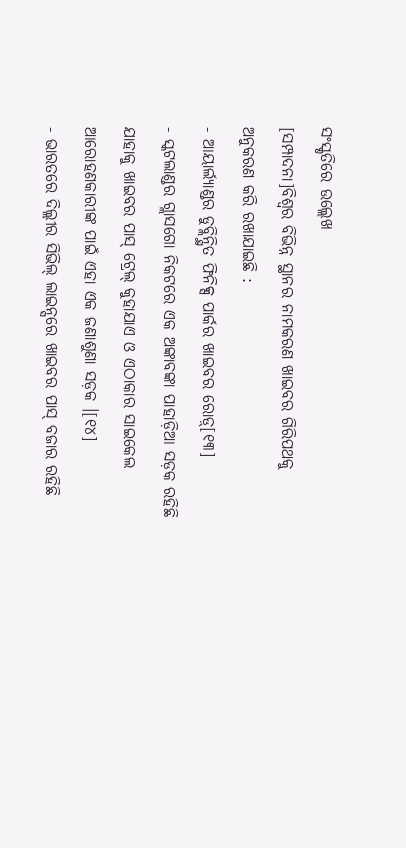ସଂସ୍କୃତିରେ ଉଲ୍ଲେଖ
[ସମ୍ପାଦନା]ବିଶ୍ୱର ବିଭିନ୍ନ ସ୍ଥାନର ନାମକରଣ ଖାଇବର ଗିରିପଥକୁ ଅନୁକରଣ କରି ରଖାଯାଇଛି :
- ଆୟାର୍ଲ୍ୟାଣ୍ଡର ଡୁବ୍ଲିନ୍ସ୍ଥିତ ଫିନିକ୍ସ ପାର୍କର ଖାଇବର ରୋଡ଼୍[୧୩]
- ସ୍କଟଲାଣ୍ଡର ଗ୍ଲାସଗୋ ନିକଟରେ ଏକ ଅଙ୍କାବଙ୍କା ପାହାଡ଼ିଆ ସଡ଼କ ରହିଛି ଯାହାକୁ ଖାଇବର ପାସ୍ ଟ୍ରେଲ୍ କୁହାଯାଏ ଓ ଏଠାକାର ସାଇକେଲ ଆରୋହଣକାରୀଙ୍କ ପାଇଁ ଏହା ଏକ ଜଣାଶୁଣା ସଡ଼କ ।[୧୪]
- ଭାରତରେ ଦିଲ୍ଲୀର ସିଭିଲ୍ ଲାଇନ୍ସରେ ଖାଇବର ପାସ୍ ବଜାର ରହିଛି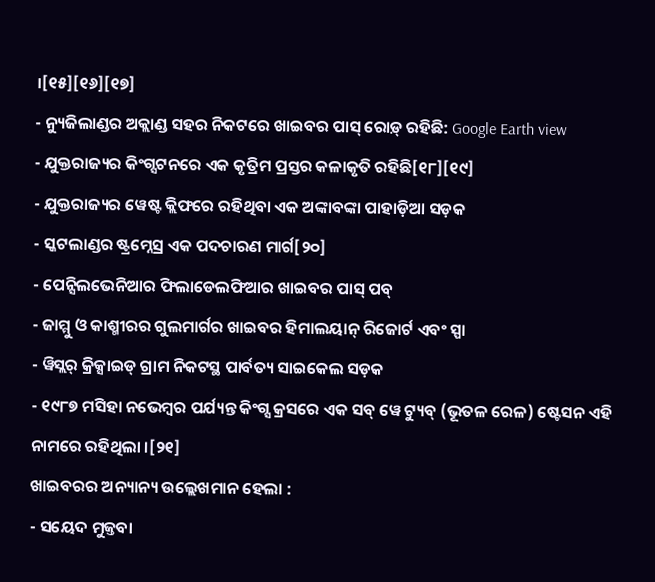।[୧୫][୧୬][୧୭]
- ନ୍ୟୁଜିଲାଣ୍ଡର ଅକ୍ଲାଣ୍ଡ ସହର ନିକଟରେ ଖାଇବର ପାସ୍ ରୋଡ଼୍ ରହିଛି: Google Earth view
- ଯୁକ୍ତରାଜ୍ୟର କିଂଗ୍ସଟନରେ ଏକ କୃତ୍ରିମ ପ୍ରସ୍ତର କଳାକୃତି ରହିଛି[୧୮][୧୯]
- ଯୁକ୍ତରାଜ୍ୟର ୱେଷ୍ଟ କ୍ଲିଫରେ ରହିଥିବା ଏକ ଅଙ୍କାବଙ୍କା ପାହାଡ଼ିଆ ସଡ଼କ
- ସ୍କଟଲାଣ୍ଡର ଷ୍ଟ୍ରମ୍ନେସ୍ର ଏକ ପଦଚାରଣ ମାର୍ଗ[୨୦]
- ପେନ୍ସିଲଭେନିଆର ଫିଲାଡେଲଫିଆର ଖାଇବର ପାସ୍ ପବ୍
- ଜାମ୍ମୁ ଓ କାଶ୍ମୀରର ଗୁଲମାର୍ଗର ଖାଇବର ହିମାଲୟାନ୍ ରିଜୋର୍ଟ ଏବଂ ସ୍ପା
- ୱିସ୍ଲର୍ କ୍ରିକ୍ସାଇଡ୍ ଗ୍ରାମ ନିକଟସ୍ଥ ପାର୍ବତ୍ୟ ସାଇକେଲ ସଡ଼କ
- ୧୯୮୭ ମସିହା ନଭେମ୍ବର ପର୍ଯ୍ୟନ୍ତ କିଂଗ୍ସ କ୍ରସରେ ଏକ ସବ୍ ୱେ ଟ୍ୟୁବ୍ (ଭୂତଳ ରେଳ) ଷ୍ଟେସନ ଏହି ନାମରେ ରହିଥିଲା ।[୨୧]
ଖାଇବରର ଅନ୍ୟାନ୍ୟ ଉଲ୍ଲେଖମାନ ହେଲା :
- ସୟେଦ ମୁଜ୍ତବା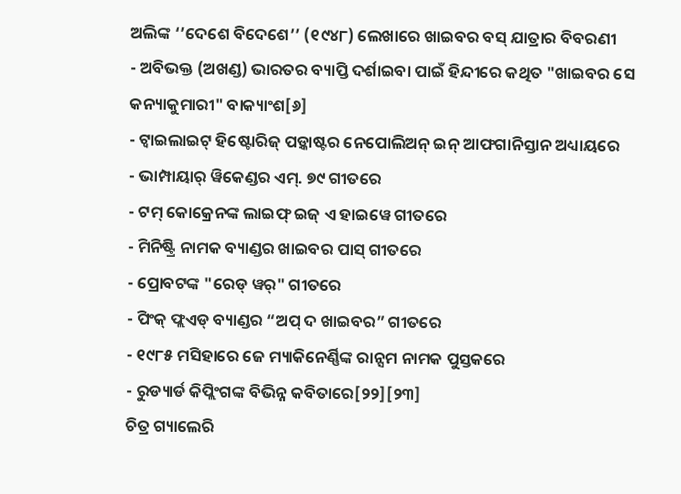ଅଲିଙ୍କ ‘’ଦେଶେ ବିଦେଶେ’’ (୧୯୪୮) ଲେଖାରେ ଖାଇବର ବସ୍ ଯାତ୍ରାର ବିବରଣୀ
- ଅବିଭକ୍ତ (ଅଖଣ୍ଡ) ଭାରତର ବ୍ୟାପ୍ତି ଦର୍ଶାଇବା ପାଇଁ ହିନ୍ଦୀରେ କଥିତ "ଖାଇବର ସେ କନ୍ୟାକୁମାରୀ" ବାକ୍ୟାଂଶ[୬]
- ଟ୍ୱାଇଲାଇଟ୍ ହିଷ୍ଟୋରିଜ୍ ପଡ଼୍କାଷ୍ଟର ନେପୋଲିଅନ୍ ଇନ୍ ଆଫଗାନିସ୍ତାନ ଅଧ୍ୟାୟରେ
- ଭାମ୍ପାୟାର୍ ୱିକେଣ୍ଡର ଏମ୍. ୭୯ ଗୀତରେ
- ଟମ୍ କୋକ୍ରେନଙ୍କ ଲାଇଫ୍ ଇଜ୍ ଏ ହାଇୱେ ଗୀତରେ
- ମିନିଷ୍ଟ୍ରି ନାମକ ବ୍ୟାଣ୍ଡର ଖାଇବର ପାସ୍ ଗୀତରେ
- ପ୍ରୋବଟଙ୍କ "ରେଡ୍ ୱର୍" ଗୀତରେ
- ପିଂକ୍ ଫ୍ଲଏଡ୍ ବ୍ୟାଣ୍ଡର “ଅପ୍ ଦ ଖାଇବର” ଗୀତରେ
- ୧୯୮୫ ମସିହାରେ ଜେ ମ୍ୟାକିନେର୍ଣ୍ଣିଙ୍କ ରାନ୍ସମ ନାମକ ପୁସ୍ତକରେ
- ରୁଡ୍ୟାର୍ଡ କିପ୍ଲିଂଗଙ୍କ ବିଭିନ୍ନ କବିତାରେ[୨୨][୨୩]
ଚିତ୍ର ଗ୍ୟାଲେରି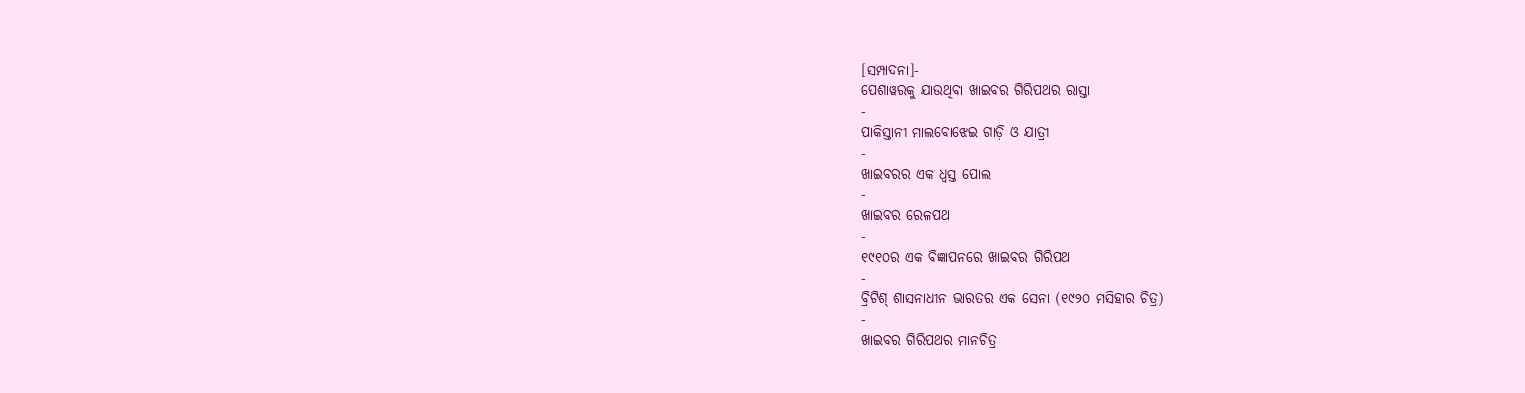[ସମ୍ପାଦନା]-
ପେଶାୱରକୁ ଯାଉଥିବା ଖାଇବର ଗିରିପଥର ରାସ୍ତା
-
ପାକିସ୍ତାନୀ ମାଲବୋଝେଇ ଗାଡ଼ି ଓ ଯାତ୍ରୀ
-
ଖାଇବରର ଏକ ଧ୍ୱସ୍ତ ପୋଲ
-
ଖାଇବର ରେଳପଥ
-
୧୯୧୦ର ଏକ ବିଜ୍ଞାପନରେ ଖାଇବର ଗିରିପଥ
-
ବ୍ରିଟିଶ୍ ଶାସନାଧୀନ ଭାରତର ଏକ ସେନା (୧୯୨୦ ମସିହାର ଚିତ୍ର)
-
ଖାଇବର ଗିରିପଥର ମାନଚିତ୍ର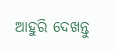ଆହୁରି ଦେଖନ୍ତୁ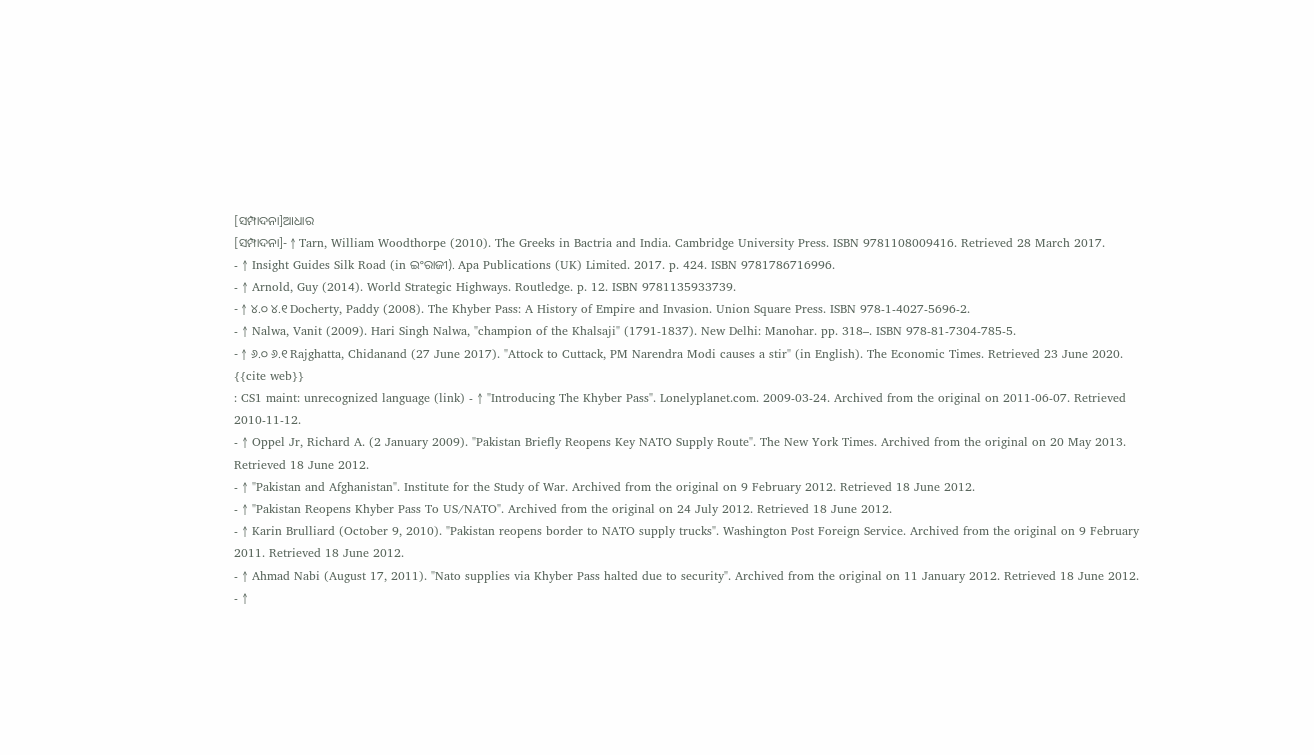[ସମ୍ପାଦନା]ଆଧାର
[ସମ୍ପାଦନା]- ↑ Tarn, William Woodthorpe (2010). The Greeks in Bactria and India. Cambridge University Press. ISBN 9781108009416. Retrieved 28 March 2017.
- ↑ Insight Guides Silk Road (in ଇଂରାଜୀ). Apa Publications (UK) Limited. 2017. p. 424. ISBN 9781786716996.
- ↑ Arnold, Guy (2014). World Strategic Highways. Routledge. p. 12. ISBN 9781135933739.
- ↑ ୪.୦ ୪.୧ Docherty, Paddy (2008). The Khyber Pass: A History of Empire and Invasion. Union Square Press. ISBN 978-1-4027-5696-2.
- ↑ Nalwa, Vanit (2009). Hari Singh Nalwa, "champion of the Khalsaji" (1791-1837). New Delhi: Manohar. pp. 318–. ISBN 978-81-7304-785-5.
- ↑ ୬.୦ ୬.୧ Rajghatta, Chidanand (27 June 2017). "Attock to Cuttack, PM Narendra Modi causes a stir" (in English). The Economic Times. Retrieved 23 June 2020.
{{cite web}}
: CS1 maint: unrecognized language (link) - ↑ "Introducing The Khyber Pass". Lonelyplanet.com. 2009-03-24. Archived from the original on 2011-06-07. Retrieved 2010-11-12.
- ↑ Oppel Jr, Richard A. (2 January 2009). "Pakistan Briefly Reopens Key NATO Supply Route". The New York Times. Archived from the original on 20 May 2013. Retrieved 18 June 2012.
- ↑ "Pakistan and Afghanistan". Institute for the Study of War. Archived from the original on 9 February 2012. Retrieved 18 June 2012.
- ↑ "Pakistan Reopens Khyber Pass To US/NATO". Archived from the original on 24 July 2012. Retrieved 18 June 2012.
- ↑ Karin Brulliard (October 9, 2010). "Pakistan reopens border to NATO supply trucks". Washington Post Foreign Service. Archived from the original on 9 February 2011. Retrieved 18 June 2012.
- ↑ Ahmad Nabi (August 17, 2011). "Nato supplies via Khyber Pass halted due to security". Archived from the original on 11 January 2012. Retrieved 18 June 2012.
- ↑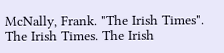McNally, Frank. "The Irish Times". The Irish Times. The Irish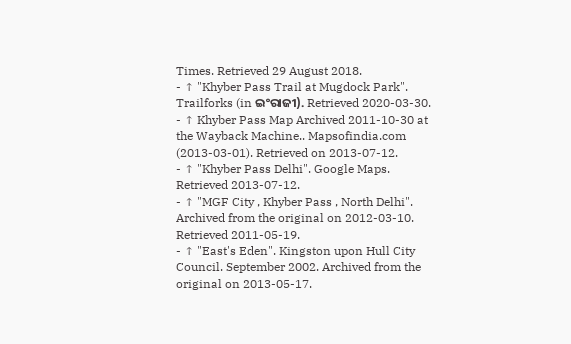Times. Retrieved 29 August 2018.
- ↑ "Khyber Pass Trail at Mugdock Park". Trailforks (in ଇଂରାଜୀ). Retrieved 2020-03-30.
- ↑ Khyber Pass Map Archived 2011-10-30 at the Wayback Machine.. Mapsofindia.com (2013-03-01). Retrieved on 2013-07-12.
- ↑ "Khyber Pass Delhi". Google Maps. Retrieved 2013-07-12.
- ↑ "MGF City , Khyber Pass , North Delhi". Archived from the original on 2012-03-10. Retrieved 2011-05-19.
- ↑ "East's Eden". Kingston upon Hull City Council. September 2002. Archived from the original on 2013-05-17.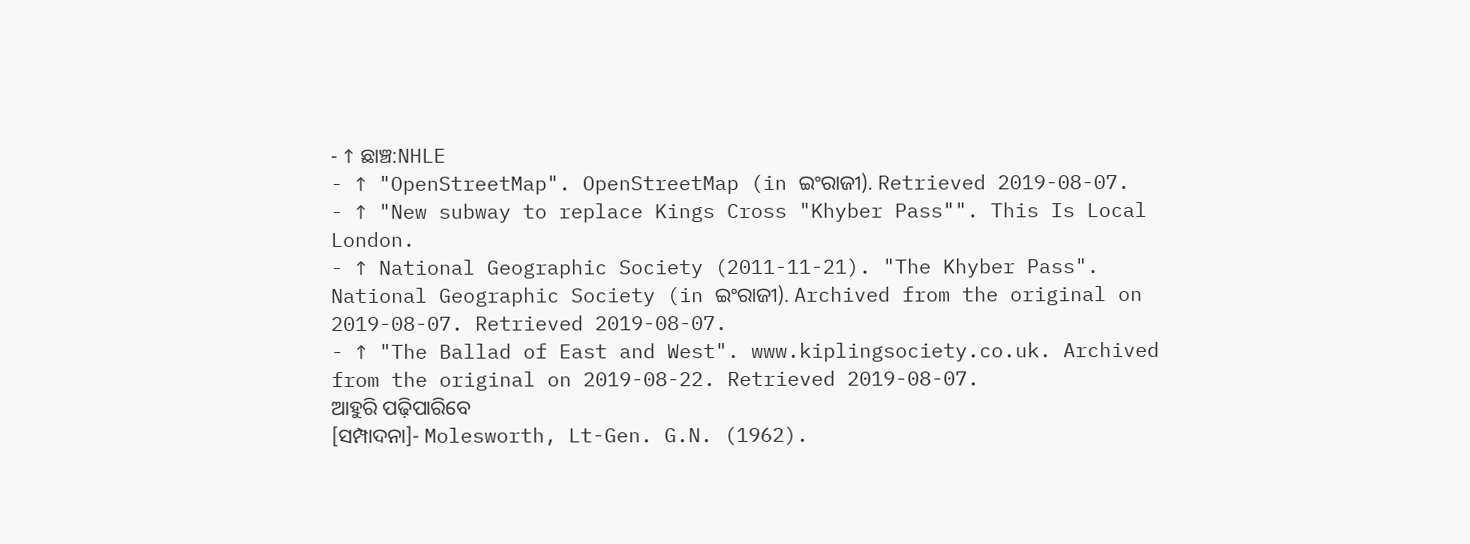- ↑ ଛାଞ୍ଚ:NHLE
- ↑ "OpenStreetMap". OpenStreetMap (in ଇଂରାଜୀ). Retrieved 2019-08-07.
- ↑ "New subway to replace Kings Cross "Khyber Pass"". This Is Local London.
- ↑ National Geographic Society (2011-11-21). "The Khyber Pass". National Geographic Society (in ଇଂରାଜୀ). Archived from the original on 2019-08-07. Retrieved 2019-08-07.
- ↑ "The Ballad of East and West". www.kiplingsociety.co.uk. Archived from the original on 2019-08-22. Retrieved 2019-08-07.
ଆହୁରି ପଢ଼ିପାରିବେ
[ସମ୍ପାଦନା]- Molesworth, Lt-Gen. G.N. (1962).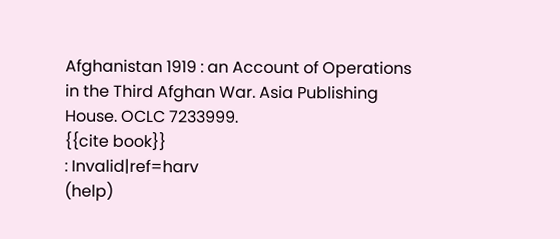Afghanistan 1919 : an Account of Operations in the Third Afghan War. Asia Publishing House. OCLC 7233999.
{{cite book}}
: Invalid|ref=harv
(help)